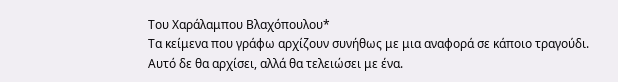Του Χαράλαμπου Βλαχόπουλου*
Τα κείμενα που γράφω αρχίζουν συνήθως με μια αναφορά σε κάποιο τραγούδι. Αυτό δε θα αρχίσει, αλλά θα τελειώσει με ένα.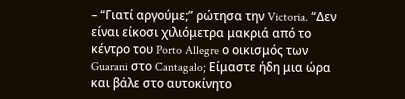– “Γιατί αργούμε;” ρώτησα την Victoria. “Δεν είναι είκοσι χιλιόμετρα μακριά από το κέντρο του Porto Allegre ο οικισμός των Guarani στο Cantagalo; Είμαστε ήδη μια ώρα και βάλε στο αυτοκίνητο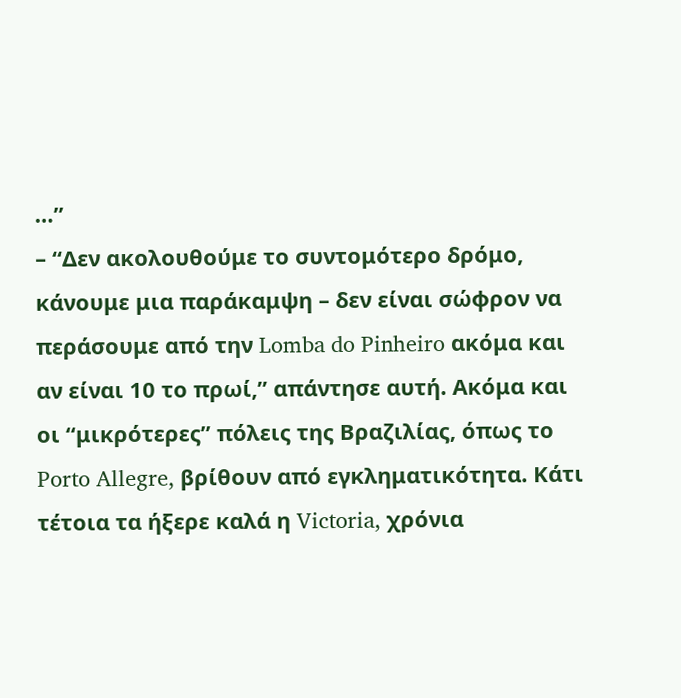…”
– “Δεν ακολουθούμε το συντομότερο δρόμο, κάνουμε μια παράκαμψη – δεν είναι σώφρον να περάσουμε από την Lomba do Pinheiro ακόμα και αν είναι 10 το πρωί,” απάντησε αυτή. Ακόμα και οι “μικρότερες” πόλεις της Βραζιλίας, όπως το Porto Allegre, βρίθουν από εγκληματικότητα. Κάτι τέτοια τα ήξερε καλά η Victoria, χρόνια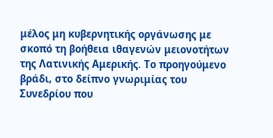μέλος μη κυβερνητικής οργάνωσης με σκοπό τη βοήθεια ιθαγενών μειονοτήτων της Λατινικής Αμερικής. Το προηγούμενο βράδι, στο δείπνο γνωριμίας του Συνεδρίου που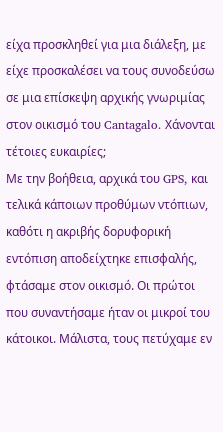είχα προσκληθεί για μια διάλεξη, με είχε προσκαλέσει να τους συνοδεύσω σε μια επίσκεψη αρχικής γνωριμίας στον οικισμό του Cantagalo. Χάνονται τέτοιες ευκαιρίες;
Με την βοήθεια, αρχικά του GPS, και τελικά κάποιων προθύμων ντόπιων, καθότι η ακριβής δορυφορική εντόπιση αποδείχτηκε επισφαλής, φτάσαμε στον οικισμό. Οι πρώτοι που συναντήσαμε ήταν οι μικροί του κάτοικοι. Μάλιστα, τους πετύχαμε εν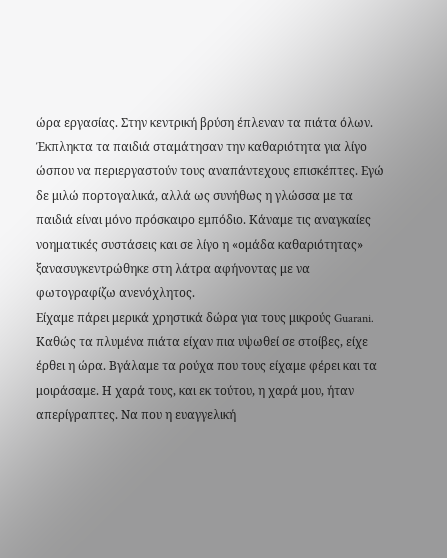ώρα εργασίας. Στην κεντρική βρύση έπλεναν τα πιάτα όλων. Έκπληκτα τα παιδιά σταμάτησαν την καθαριότητα για λίγο ώσπου να περιεργαστούν τους αναπάντεχους επισκέπτες. Εγώ δε μιλώ πορτογαλικά, αλλά ως συνήθως η γλώσσα με τα παιδιά είναι μόνο πρόσκαιρο εμπόδιο. Κάναμε τις αναγκαίες νοηματικές συστάσεις και σε λίγο η «ομάδα καθαριότητας» ξανασυγκεντρώθηκε στη λάτρα αφήνοντας με να φωτογραφίζω ανενόχλητος.
Είχαμε πάρει μερικά χρηστικά δώρα για τους μικρούς Guarani. Καθώς τα πλυμένα πιάτα είχαν πια υψωθεί σε στοίβες, είχε έρθει η ώρα. Βγάλαμε τα ρούχα που τους είχαμε φέρει και τα μοιράσαμε. Η χαρά τους, και εκ τούτου, η χαρά μου, ήταν απερίγραπτες. Να που η ευαγγελική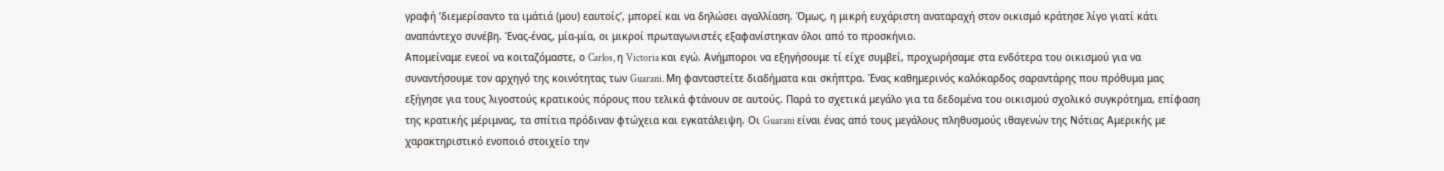γραφή ‘διεμερίσαντο τα ιμάτιά (μου) εαυτοίς’, μπορεί και να δηλώσει αγαλλίαση. Όμως, η μικρή ευχάριστη αναταραχή στον οικισμό κράτησε λίγο γιατί κάτι αναπάντεχο συνέβη. Ένας-ένας, μία-μία, οι μικροί πρωταγωνιστές εξαφανίστηκαν όλοι από το προσκήνιο.
Απομείναμε ενεοί να κοιταζόμαστε, ο Carlos, η Victoria και εγώ. Ανήμποροι να εξηγήσουμε τί είχε συμβεί, προχωρήσαμε στα ενδότερα του οικισμού για να συναντήσουμε τον αρχηγό της κοινότητας των Guarani. Μη φανταστείτε διαδήματα και σκήπτρα. Ένας καθημερινός καλόκαρδος σαραντάρης που πρόθυμα μας εξήγησε για τους λιγοστούς κρατικούς πόρους που τελικά φτάνουν σε αυτούς. Παρά το σχετικά μεγάλο για τα δεδομένα του οικισμού σχολικό συγκρότημα, επίφαση της κρατικής μέριμνας, τα σπίτια πρόδιναν φτώχεια και εγκατάλειψη. Οι Guarani είναι ένας από τους μεγάλους πληθυσμούς ιθαγενών της Νότιας Αμερικής με χαρακτηριστικό ενοποιό στοιχείο την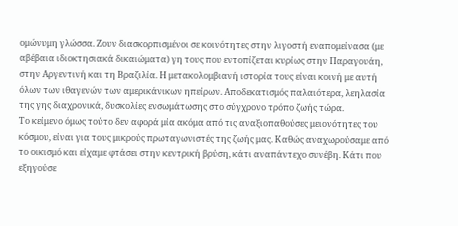ομώνυμη γλώσσα. Ζουν διασκορπισμένοι σε κοινότητες στην λιγοστή εναπομείνασα (με αβέβαια ιδιοκτησιακά δικαιώματα) γη τους που εντοπίζεται κυρίως στην Παραγουάη, στην Αργεντινή και τη Βραζιλία. Η μετακολομβιανή ιστορία τους είναι κοινή με αυτή όλων των ιθαγενών των αμερικάνικων ηπείρων. Αποδεκατισμός παλαιότερα, λεηλασία της γης διαχρονικά, δυσκολίες ενσωμάτωσης στο σύγχρονο τρόπο ζωής τώρα.
Το κείμενο όμως τούτο δεν αφορά μία ακόμα από τις αναξιοπαθούσες μειονότητες του κόσμου, είναι για τους μικρούς πρωταγωνιστές της ζωής μας. Καθώς αναχωρούσαμε από το οικισμό και είχαμε φτάσει στην κεντρική βρύση, κάτι αναπάντεχο συνέβη. Κάτι που εξηγούσε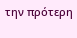την πρότερη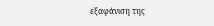εξαφάνιση της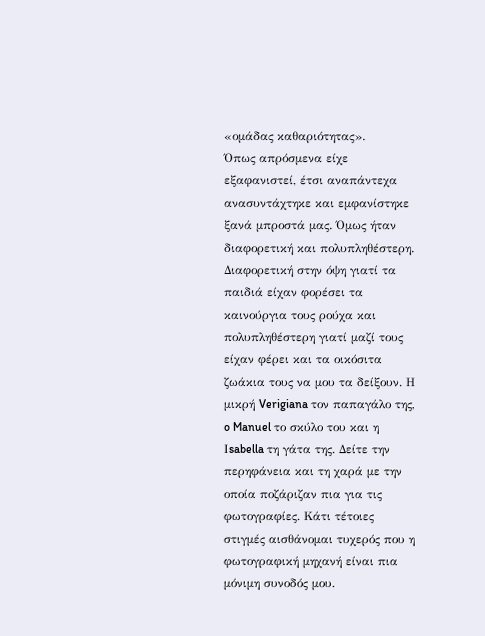«ομάδας καθαριότητας».
Όπως απρόσμενα είχε εξαφανιστεί, έτσι αναπάντεχα ανασυντάχτηκε και εμφανίστηκε ξανά μπροστά μας. Όμως ήταν διαφορετική και πολυπληθέστερη. Διαφορετική στην όψη γιατί τα παιδιά είχαν φορέσει τα καινούργια τους ρούχα και πολυπληθέστερη γιατί μαζί τους είχαν φέρει και τα οικόσιτα ζωάκια τους να μου τα δείξουν. Η μικρή Verigiana τον παπαγάλο της, o Manuel το σκύλο του και η Ιsabella τη γάτα της. Δείτε την περηφάνεια και τη χαρά με την οποία ποζάριζαν πια για τις φωτογραφίες. Κάτι τέτοιες στιγμές αισθάνομαι τυχερός που η φωτογραφική μηχανή είναι πια μόνιμη συνοδός μου.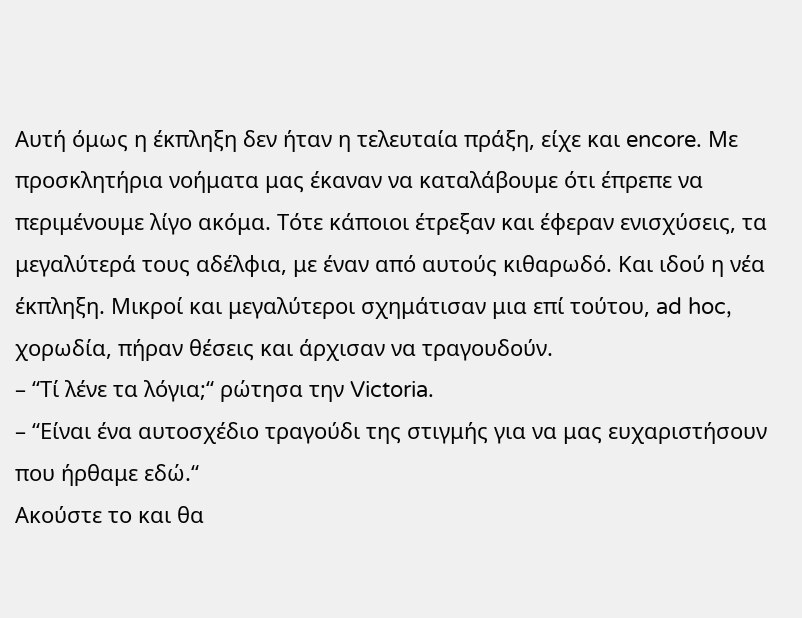Αυτή όμως η έκπληξη δεν ήταν η τελευταία πράξη, είχε και encore. Με προσκλητήρια νοήματα μας έκαναν να καταλάβουμε ότι έπρεπε να περιμένουμε λίγο ακόμα. Τότε κάποιοι έτρεξαν και έφεραν ενισχύσεις, τα μεγαλύτερά τους αδέλφια, με έναν από αυτούς κιθαρωδό. Και ιδού η νέα έκπληξη. Μικροί και μεγαλύτεροι σχημάτισαν μια επί τούτου, ad hoc, χορωδία, πήραν θέσεις και άρχισαν να τραγουδούν.
– “Τί λένε τα λόγια;“ ρώτησα την Victoria.
– “Είναι ένα αυτοσχέδιο τραγούδι της στιγμής για να μας ευχαριστήσουν που ήρθαμε εδώ.“
Ακούστε το και θα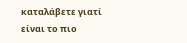καταλάβετε γιατί είναι το πιο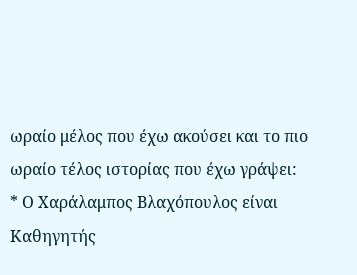ωραίο μέλος που έχω ακούσει και το πιο ωραίο τέλος ιστορίας που έχω γράψει:
* Ο Χαράλαμπος Βλαχόπουλος είναι Καθηγητής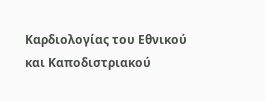Καρδιολογίας του Εθνικού και Καποδιστριακού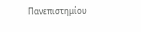Πανεπιστημίου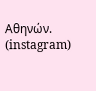Αθηνών. (instagram)